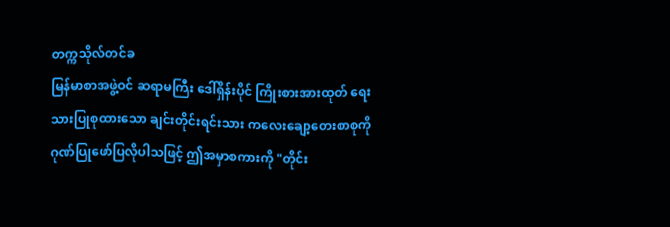တက္ကသိုလ်တင်ခ
မြန်မာစာအဖွဲ့ဝင် ဆရာမကြီး ဒေါ်ရှိန်းပိုင် ကြိုးစားအားထုတ် ရေးသားပြုစုထားသော ချင်းတိုင်းရင်းသား ကလေးချော့တေးစာစုကို ဂုဏ်ပြုဖော်ပြလိုပါသဖြင့် ဤအမှာစကားကို "တိုင်း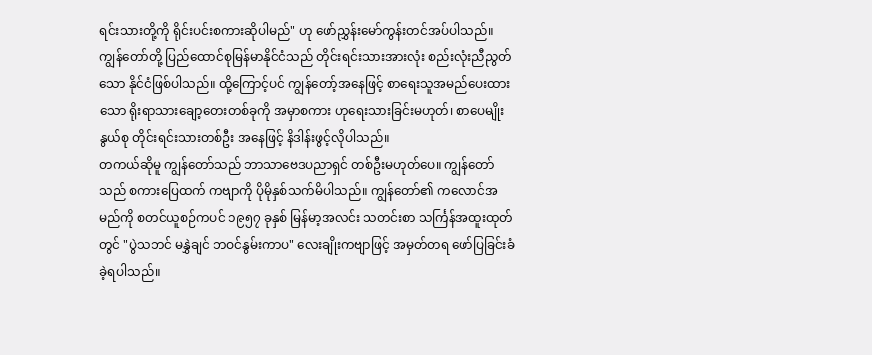ရင်းသားတို့ကို ရိုင်းပင်းစကားဆိုပါမည်" ဟု ဖော်ညွှန်းမော်ကွန်းတင်အပ်ပါသည်။
ကျွန်တော်တို့ ပြည်ထောင်စုမြန်မာနိုင်ငံသည် တိုင်းရင်းသားအားလုံး စည်းလုံးညီညွတ်သော နိုင်ငံဖြစ်ပါသည်။ ထို့ကြောင့်ပင် ကျွန်တော့်အနေဖြင့် စာရေးသူအမည်ပေးထားသော ရိုးရာသားချော့တေးတစ်ခုကို အမှာစကား ဟုရေးသားခြင်းမဟုတ်၊ စာပေမျိုးနွယ်စု တိုင်းရင်းသားတစ်ဦး အနေဖြင့် နိဒါန်းဖွင့်လိုပါသည်။
တကယ်ဆိုမူ ကျွန်တော်သည် ဘာသာဗေဒပညာရှင် တစ်ဦးမဟုတ်ပေ။ ကျွန်တော်သည် စကားပြေထက် ကဗျာကို ပိုမိုနှစ်သက်မိပါသည်။ ကျွန်တော်၏ ကလောင်အမည်ကို စတင်ယူစဉ်ကပင် ၁၉၅၇ ခုနှစ် မြန်မာ့အလင်း သတင်းစာ သင်္ကြန်အထူးထုတ်တွင် "ပွဲသဘင် မနွှဲချင် ဘဝင်နွမ်းကာပ" လေးချိုးကဗျာဖြင့် အမှတ်တရ ဖော်ပြခြင်းခံခဲ့ရပါသည်။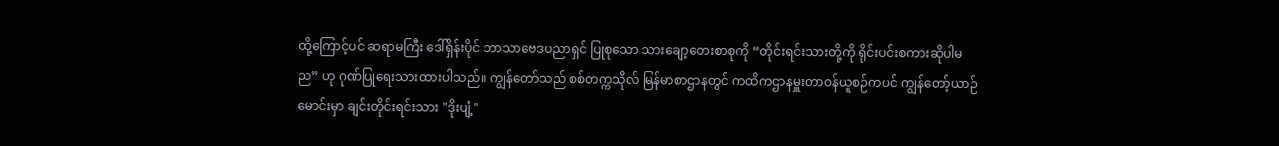ထို့ကြောင့်ပင် ဆရာမကြီး ဒေါ်ရှိန်းပိုင် ဘာသာဗေဒပညာရှင် ပြုစုသော သားချော့တေးစာစုကို “တိုင်းရင်းသားတို့ကို ရိုင်းပင်းစကားဆိုပါမည” ဟု ဂုဏ်ပြုရေးသားထားပါသည်။ ကျွန်တော်သည် စစ်တက္ကသိုလ် မြန်မာစာဌာနတွင် ကထိကဌာနမှူးတာဝန်ယူစဉ်ကပင် ကျွန်တော့်ယာဉ်မောင်းမှာ ချင်းတိုင်းရင်းသား "ဒိုးပျံ့"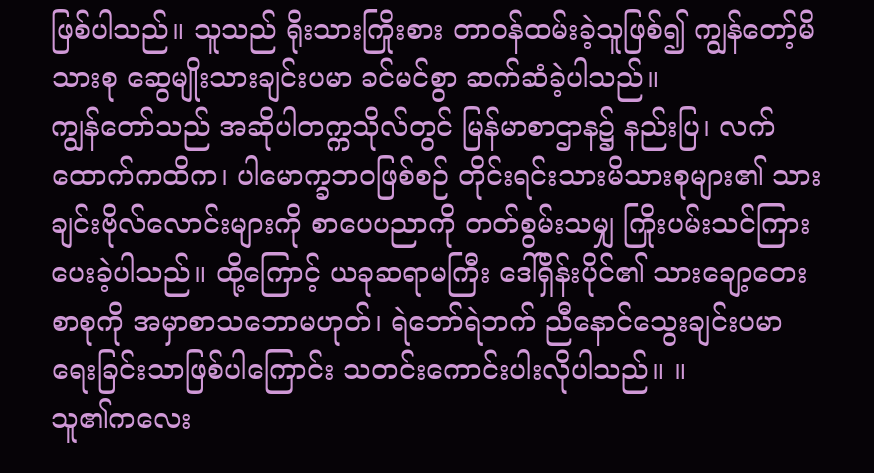ဖြစ်ပါသည်။ သူသည် ရိုးသားကြိုးစား တာဝန်ထမ်းခဲ့သူဖြစ်၍ ကျွန်တော့်မိသားစု ဆွေမျိုးသားချင်းပမာ ခင်မင်စွာ ဆက်ဆံခဲ့ပါသည်။
ကျွန်တော်သည် အဆိုပါတက္ကသိုလ်တွင် မြန်မာစာဌာန၌ နည်းပြ၊ လက်ထောက်ကထိက၊ ပါမောက္ခဘဝဖြစ်စဉ် တိုင်းရင်းသားမိသားစုများ၏ သားချင်းဗိုလ်လောင်းများကို စာပေပညာကို တတ်စွမ်းသမျှ ကြိုးပမ်းသင်ကြား ပေးခဲ့ပါသည်။ ထို့ကြောင့် ယခုဆရာမကြီး ဒေါ်ရှိန်းပိုင်၏ သားချော့တေးစာစုကို အမှာစာသဘောမဟုတ်၊ ရဲဘော်ရဲဘက် ညီနောင်သွေးချင်းပမာ ရေးခြင်းသာဖြစ်ပါကြောင်း သတင်းကောင်းပါးလိုပါသည်။ ။
သူ၏ကလေး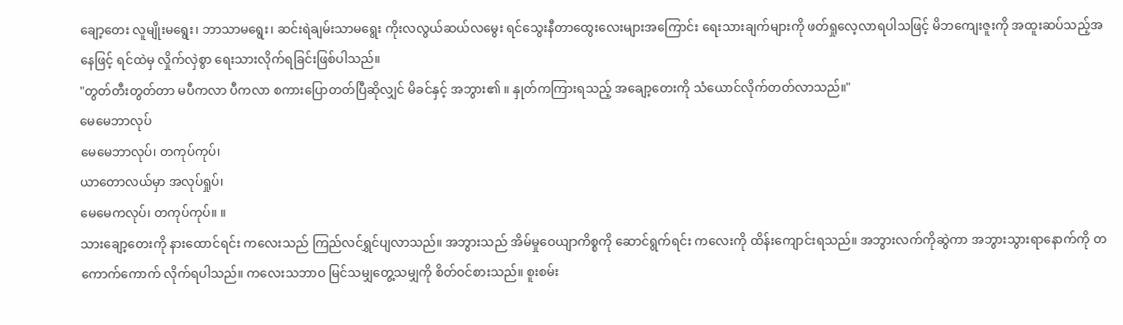ချော့တေး လူမျိုးမရွေး၊ ဘာသာမရွေး၊ ဆင်းရဲချမ်းသာမရွေး ကိုးလလွယ်ဆယ်လမွေး ရင်သွေးနီတာထွေးလေးများအကြောင်း ရေးသားချက်များကို ဖတ်ရှုလေ့လာရပါသဖြင့် မိဘကျေးဇူးကို အထူးဆပ်သည့်အနေဖြင့် ရင်ထဲမှ လှိုက်လှဲစွာ ရေးသားလိုက်ရခြင်းဖြစ်ပါသည်။
"တွတ်တီးတွတ်တာ မပီကလာ ပီကလာ စကားပြောတတ်ပြီဆိုလျှင် မိခင်နှင့် အဘွား၏ ။ နှုတ်ကကြားရသည့် အချော့တေးကို သံယောင်လိုက်တတ်လာသည်။"
မေမေဘာလုပ်
မေမေဘာလုပ်၊ တကုပ်ကုပ်၊
ယာတောလယ်မှာ အလုပ်ရှုပ်၊
မေမေကလုပ်၊ တကုပ်ကုပ်။ ။
သားချော့တေးကို နားထောင်ရင်း ကလေးသည် ကြည်လင်ရွှင်ပျလာသည်။ အဘွားသည် အိမ်မှုဝေယျာကိစ္စကို ဆောင်ရွက်ရင်း ကလေးကို ထိန်းကျောင်းရသည်။ အဘွားလက်ကိုဆွဲကာ အဘွားသွားရာနောက်ကို တကောက်ကောက် လိုက်ရပါသည်။ ကလေးသဘာဝ မြင်သမျှတွေ့သမျှကို စိတ်ဝင်စားသည်။ စူးစမ်း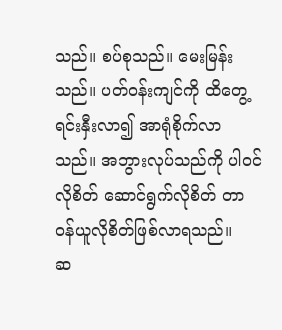သည်။ စပ်စုသည်။ မေးမြန်းသည်။ ပတ်ဝန်းကျင်ကို ထိတွေ့ရင်းနှီးလာ၍ အာရုံစိုက်လာသည်။ အဘွားလုပ်သည်ကို ပါဝင်လိုစိတ် ဆောင်ရွက်လိုစိတ် တာဝန်ယူလိုစိတ်ဖြစ်လာရသည်။
ဆ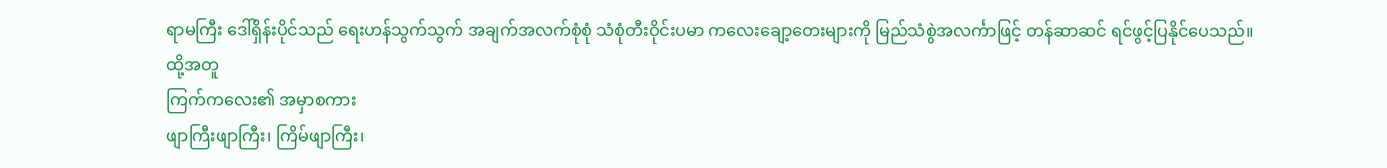ရာမကြီး ဒေါ်ရှိန်းပိုင်သည် ရေးဟန်သွက်သွက် အချက်အလက်စုံစုံ သံစုံတီးဝိုင်းပမာ ကလေးချော့တေးများကို မြည်သံစွဲအလင်္ကာဖြင့် တန်ဆာဆင် ရင်ဖွင့်ပြနိုင်ပေသည်။
ထို့အတူ
ကြက်ကလေး၏ အမှာစကား
ဖျာကြီးဖျာကြီး၊ ကြိမ်ဖျာကြီး၊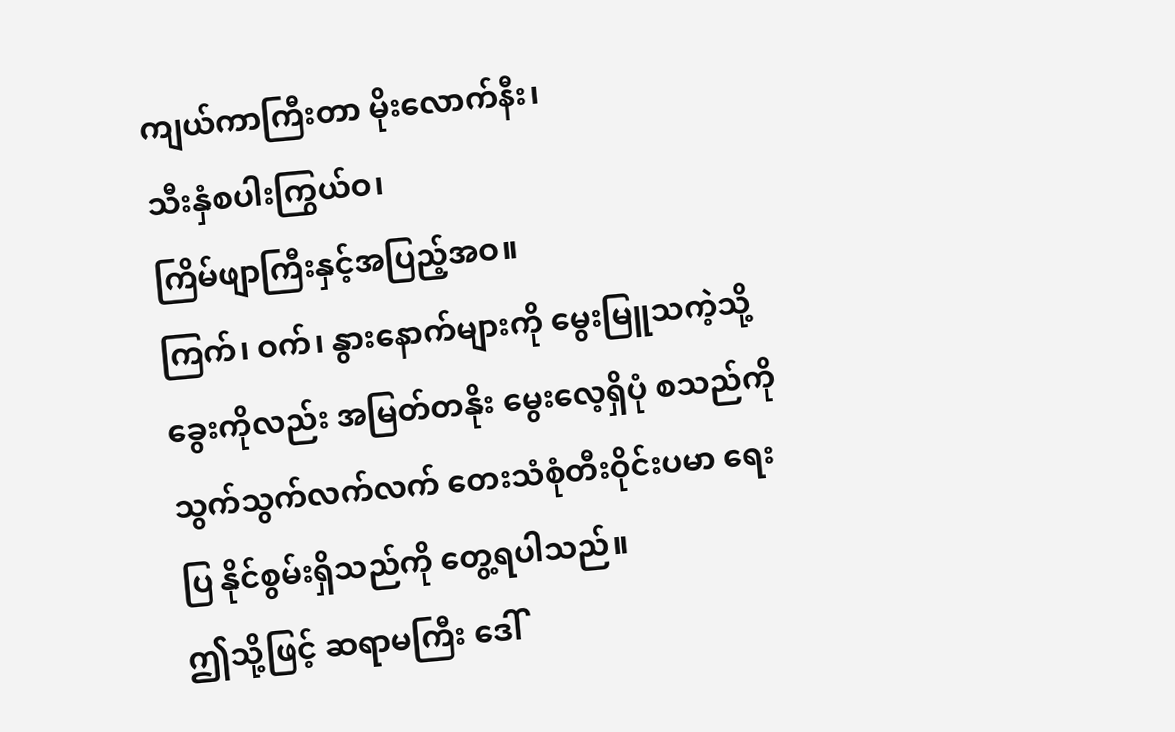ကျယ်ကာကြီးတာ မိုးလောက်နီး၊
သီးနှံစပါးကြွယ်ဝ၊
ကြိမ်ဖျာကြီးနှင့်အပြည့်အဝ။
ကြက်၊ ဝက်၊ နွားနောက်များကို မွေးမြူသကဲ့သို့ ခွေးကိုလည်း အမြတ်တနိုး မွေးလေ့ရှိပုံ စသည်ကို သွက်သွက်လက်လက် တေးသံစုံတီးဝိုင်းပမာ ရေးပြ နိုင်စွမ်းရှိသည်ကို တွေ့ရပါသည်။
ဤသို့ဖြင့် ဆရာမကြီး ဒေါ်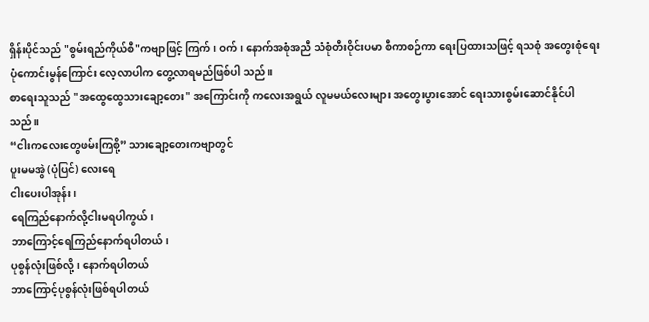ရှိန်းပိုင်သည် "စွမ်းရည်ကိုယ်စီ"ကဗျာဖြင့် ကြက်၊ ဝက်၊ နောက်အစုံအညီ သံစုံတီးဝိုင်းပမာ စီကာစဉ်ကာ ရေးပြထားသဖြင့် ရသစုံ အတွေးစုံရေးပုံကောင်းမွန်ကြောင်း လေ့လာပါက တွေ့လာရမည်ဖြစ်ပါ သည်။
စာရေးသူသည် "အထွေထွေသားချော့တေး" အကြောင်းကို ကလေးအရွယ် လူမမယ်လေးများ အတွေးပွားအောင် ရေးသားစွမ်းဆောင်နိုင်ပါသည်။
“ငါးကလေးတွေဖမ်းကြစို့” သားချော့တေးကဗျာတွင်
ပူးမမအွဲ (ပုံပြင်) လေးရေ
ငါးပေးပါအုန်း၊
ရေကြည်နောက်လို့ငါးမရပါကွယ်၊
ဘာကြောင့်ရေကြည်နောက်ရပါတယ်၊
ပုစွန်လုံးဖြစ်လို့၊ နောက်ရပါတယ်
ဘာကြောင့်ပုစွန်လုံးဖြစ်ရပါတယ်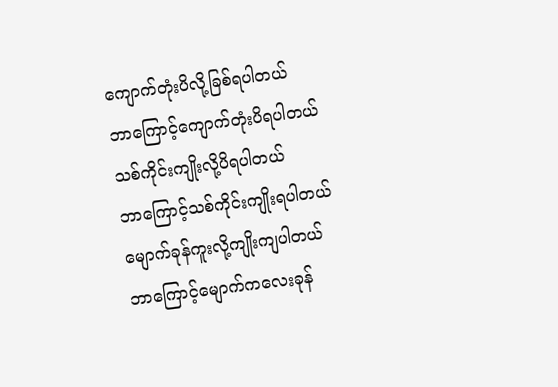ကျောက်တုံးပိလို့ခြစ်ရပါတယ်
ဘာကြောင့်ကျောက်တုံးပိရပါတယ်
သစ်ကိုင်းကျိုးလို့ပိရပါတယ်
ဘာကြောင့်သစ်ကိုင်းကျိုးရပါတယ်
မျောက်ခုန်ကူးလို့ကျိုးကျပါတယ်
ဘာကြောင့်မျောက်ကလေးခုန်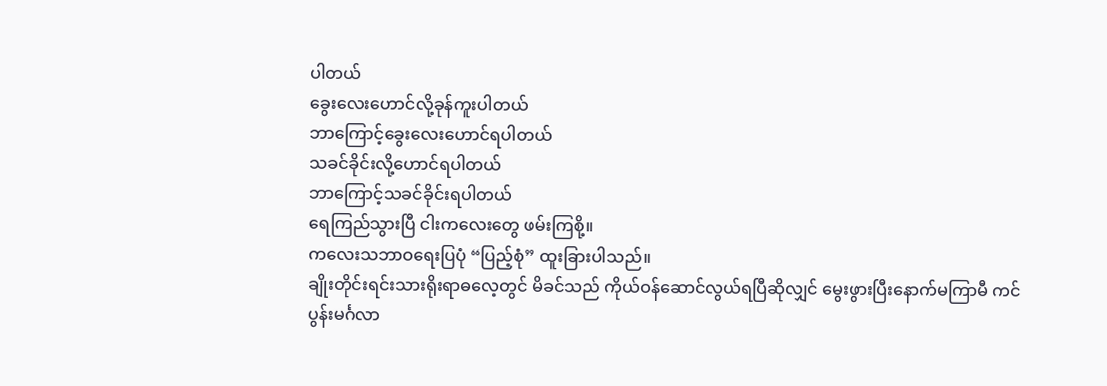ပါတယ်
ခွေးလေးဟောင်လို့ခုန်ကူးပါတယ်
ဘာကြောင့်ခွေးလေးဟောင်ရပါတယ်
သခင်ခိုင်းလို့ဟောင်ရပါတယ်
ဘာကြောင့်သခင်ခိုင်းရပါတယ်
ရေကြည်သွားပြီ ငါးကလေးတွေ ဖမ်းကြစို့။
ကလေးသဘာဝရေးပြပုံ “ပြည့်စုံ” ထူးခြားပါသည်။
ချိုးတိုင်းရင်းသားရိုးရာဓလေ့တွင် မိခင်သည် ကိုယ်ဝန်ဆောင်လွယ်ရပြီဆိုလျှင် မွေးဖွားပြီးနောက်မကြာမီ ကင်ပွန်းမင်္ဂလာ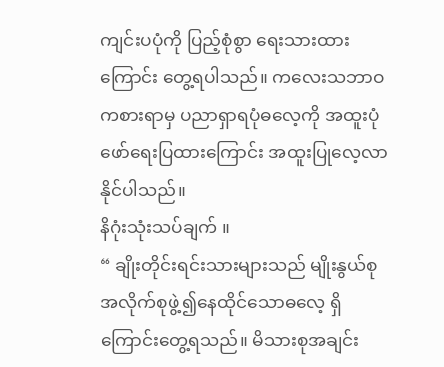ကျင်းပပုံကို ပြည့်စုံစွာ ရေးသားထားကြောင်း တွေ့ရပါသည်။ ကလေးသဘာဝ ကစားရာမှ ပညာရှာရပုံဓလေ့ကို အထူးပုံဖော်ရေးပြထားကြောင်း အထူးပြုလေ့လာနိုင်ပါသည်။
နိဂုံးသုံးသပ်ချက် ။
“ ချိုးတိုင်းရင်းသားများသည် မျိုးနွယ်စုအလိုက်စုဖွဲ့၍နေထိုင်သောဓလေ့ ရှိကြောင်းတွေ့ရသည်။ မိသားစုအချင်း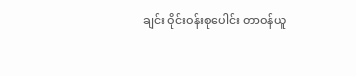ချင်း ဝိုင်းဝန်းစုပေါင်း တာဝန်ယူ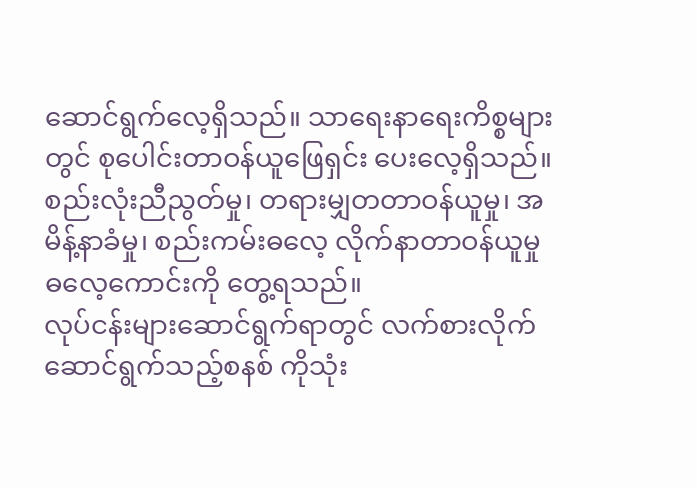ဆောင်ရွက်လေ့ရှိသည်။ သာရေးနာရေးကိစ္စများတွင် စုပေါင်းတာဝန်ယူဖြေရှင်း ပေးလေ့ရှိသည်။ စည်းလုံးညီညွတ်မှု၊ တရားမျှတတာဝန်ယူမှု၊ အမိန့်နာခံမှု၊ စည်းကမ်းဓလေ့ လိုက်နာတာဝန်ယူမှု ဓလေ့ကောင်းကို တွေ့ရသည်။
လုပ်ငန်းများဆောင်ရွက်ရာတွင် လက်စားလိုက်ဆောင်ရွက်သည့်စနစ် ကိုသုံး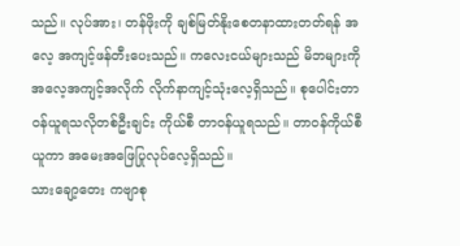သည်။ လုပ်အား၊ တန်ဖိုးကို ချစ်မြတ်နိုးစေတနာထားတတ်ရန် အလေ့ အကျင့်ဖန်တီးပေးသည်။ ကလေးငယ်များသည် မိဘများကို အလေ့အကျင့်အလိုက် လိုက်နာကျင့်သုံးလေ့ရှိသည်။ စုပေါင်းတာဝန်ယူရသလိုတစ်ဦးချင်း ကိုယ်စီ တာဝန်ယူရသည်။ တာဝန်ကိုယ်စီယူကာ အမေးအဖြေပြုလုပ်လေ့ရှိသည်။
သားချော့တေး ကဗျာစု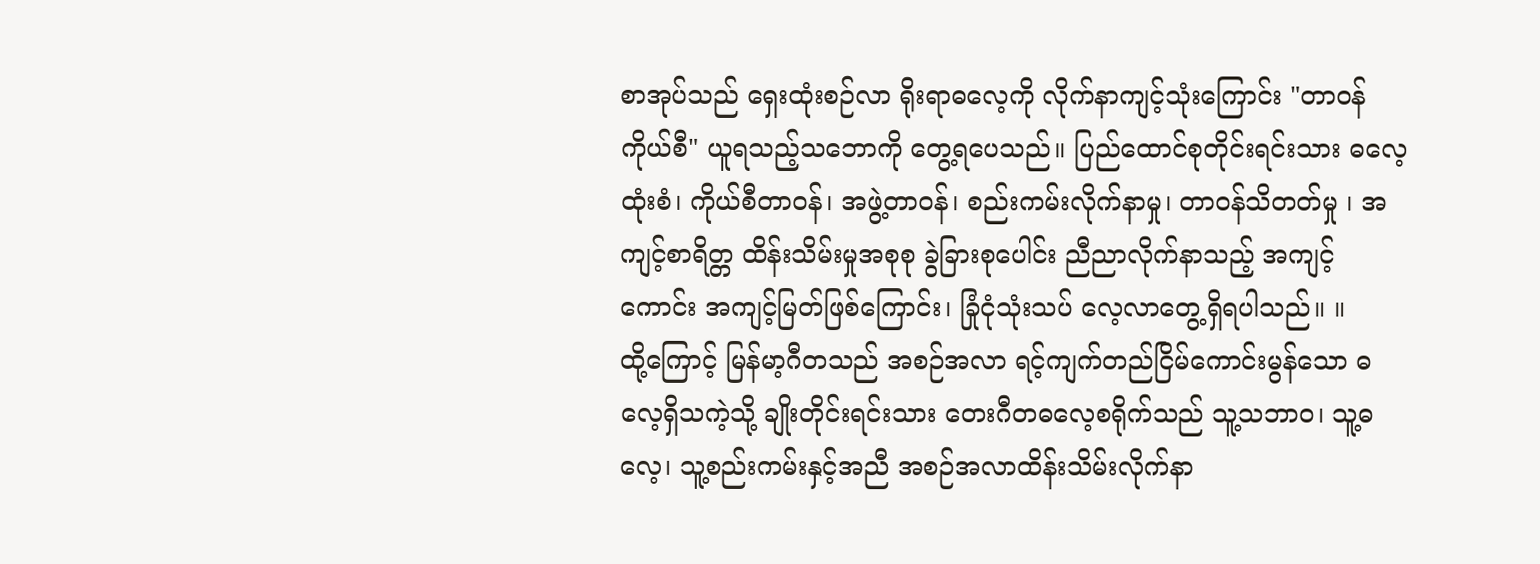စာအုပ်သည် ရှေးထုံးစဉ်လာ ရိုးရာဓလေ့ကို လိုက်နာကျင့်သုံးကြောင်း "တာဝန်ကိုယ်စီ" ယူရသည့်သဘောကို တွေ့ရပေသည်။ ပြည်ထောင်စုတိုင်းရင်းသား ဓလေ့ထုံးစံ၊ ကိုယ်စီတာဝန်၊ အဖွဲ့တာဝန်၊ စည်းကမ်းလိုက်နာမှု၊ တာဝန်သိတတ်မှု ၊ အကျင့်စာရိတ္တ ထိန်းသိမ်းမှုအစုစု ခွဲခြားစုပေါင်း ညီညာလိုက်နာသည့် အကျင့်ကောင်း အကျင့်မြတ်ဖြစ်ကြောင်း၊ ခြုံငုံသုံးသပ် လေ့လာတွေ့ရှိရပါသည်။ ။
ထို့ကြောင့် မြန်မာ့ဂီတသည် အစဉ်အလာ ရင့်ကျက်တည်ငြိမ်ကောင်းမွန်သော ဓလေ့ရှိသကဲ့သို့ ချိုးတိုင်းရင်းသား တေးဂီတဓလေ့စရိုက်သည် သူ့သဘာဝ၊ သူ့ဓလေ့၊ သူ့စည်းကမ်းနှင့်အညီ အစဉ်အလာထိန်းသိမ်းလိုက်နာ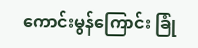ကောင်းမွန်ကြောင်း ခြုံ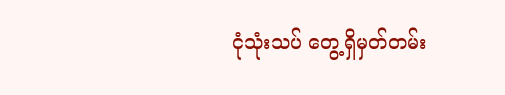ငုံသုံးသပ် တွေ့ရှိမှတ်တမ်း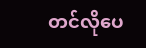တင်လိုပေ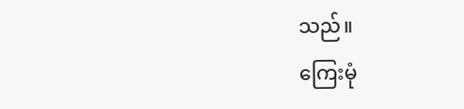သည်။
ကြေးမုံ